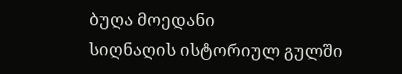ბუღა მოედანი
სიღნაღის ისტორიულ გულში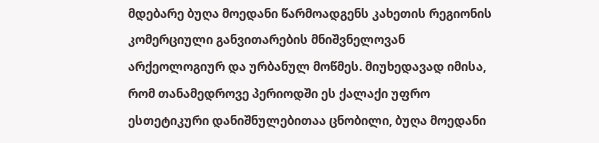მდებარე ბუღა მოედანი წარმოადგენს კახეთის რეგიონის კომერციული განვითარების მნიშვნელოვან არქეოლოგიურ და ურბანულ მოწმეს. მიუხედავად იმისა, რომ თანამედროვე პერიოდში ეს ქალაქი უფრო ესთეტიკური დანიშნულებითაა ცნობილი, ბუღა მოედანი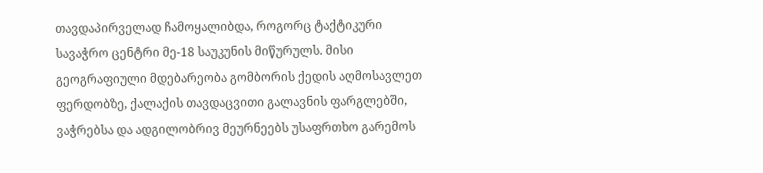თავდაპირველად ჩამოყალიბდა, როგორც ტაქტიკური სავაჭრო ცენტრი მე-18 საუკუნის მიწურულს. მისი გეოგრაფიული მდებარეობა გომბორის ქედის აღმოსავლეთ ფერდობზე, ქალაქის თავდაცვითი გალავნის ფარგლებში, ვაჭრებსა და ადგილობრივ მეურნეებს უსაფრთხო გარემოს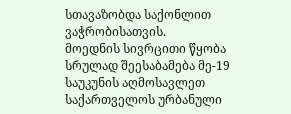სთავაზობდა საქონლით ვაჭრობისათვის.
მოედნის სივრცითი წყობა სრულად შეესაბამება მე-19 საუკუნის აღმოსავლეთ საქართველოს ურბანული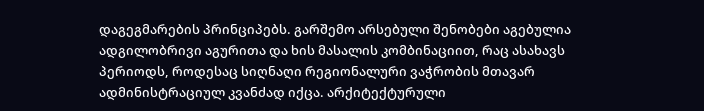დაგეგმარების პრინციპებს. გარშემო არსებული შენობები აგებულია ადგილობრივი აგურითა და ხის მასალის კომბინაციით, რაც ასახავს პერიოდს, როდესაც სიღნაღი რეგიონალური ვაჭრობის მთავარ ადმინისტრაციულ კვანძად იქცა. არქიტექტურული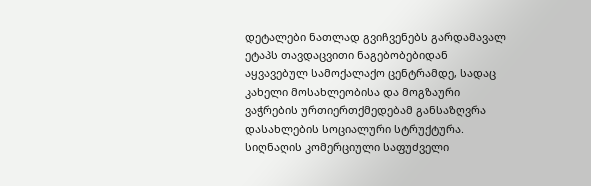დეტალები ნათლად გვიჩვენებს გარდამავალ ეტაპს თავდაცვითი ნაგებობებიდან აყვავებულ სამოქალაქო ცენტრამდე, სადაც კახელი მოსახლეობისა და მოგზაური ვაჭრების ურთიერთქმედებამ განსაზღვრა დასახლების სოციალური სტრუქტურა.
სიღნაღის კომერციული საფუძველი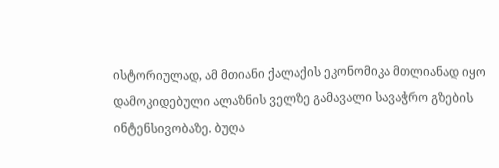ისტორიულად, ამ მთიანი ქალაქის ეკონომიკა მთლიანად იყო დამოკიდებული ალაზნის ველზე გამავალი სავაჭრო გზების ინტენსივობაზე. ბუღა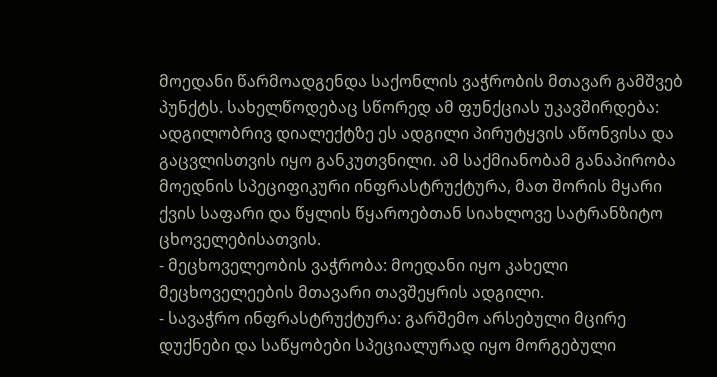მოედანი წარმოადგენდა საქონლის ვაჭრობის მთავარ გამშვებ პუნქტს. სახელწოდებაც სწორედ ამ ფუნქციას უკავშირდება: ადგილობრივ დიალექტზე ეს ადგილი პირუტყვის აწონვისა და გაცვლისთვის იყო განკუთვნილი. ამ საქმიანობამ განაპირობა მოედნის სპეციფიკური ინფრასტრუქტურა, მათ შორის მყარი ქვის საფარი და წყლის წყაროებთან სიახლოვე სატრანზიტო ცხოველებისათვის.
- მეცხოველეობის ვაჭრობა: მოედანი იყო კახელი მეცხოველეების მთავარი თავშეყრის ადგილი.
- სავაჭრო ინფრასტრუქტურა: გარშემო არსებული მცირე დუქნები და საწყობები სპეციალურად იყო მორგებული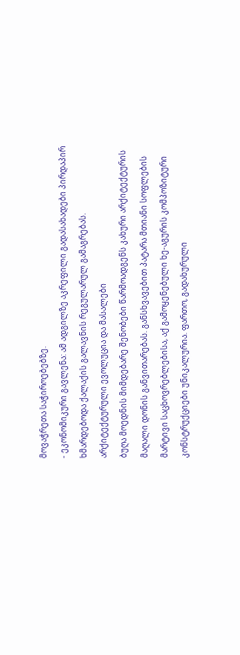მოვაჭრეთა საჭიროებებზე.
- ეკონომიკური გავლენა: ამ ადგილზე აკრეფილი გადასახადები პირდაპირ ხმარდებოდა ქალაქის გალავნის რეგულარულ გამაგრებას.
არქიტექტურული ევოლუცია და მასალები
ბუღა მოედნის მიმდებარე შენობები წარმოადგენს კახური არქიტექტურის მაღალი დონის განვითარებას. განსხვავებით პატარა მთიანი სოფლების მარტივი საცხოვრებლებისა, აქ გამოყენებული ხე-აგურის კომპოზიტური კონსტრუქციები უნიკალურია. ფართო, გადახურული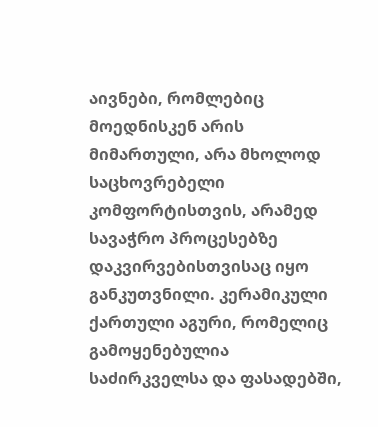აივნები, რომლებიც მოედნისკენ არის მიმართული, არა მხოლოდ საცხოვრებელი კომფორტისთვის, არამედ სავაჭრო პროცესებზე დაკვირვებისთვისაც იყო განკუთვნილი. კერამიკული ქართული აგური, რომელიც გამოყენებულია საძირკველსა და ფასადებში,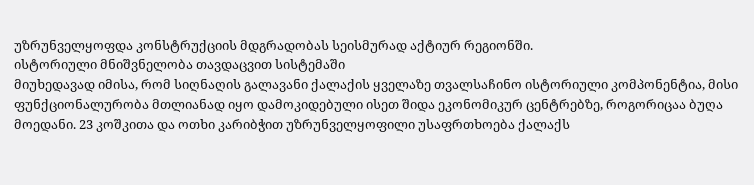უზრუნველყოფდა კონსტრუქციის მდგრადობას სეისმურად აქტიურ რეგიონში.
ისტორიული მნიშვნელობა თავდაცვით სისტემაში
მიუხედავად იმისა, რომ სიღნაღის გალავანი ქალაქის ყველაზე თვალსაჩინო ისტორიული კომპონენტია, მისი ფუნქციონალურობა მთლიანად იყო დამოკიდებული ისეთ შიდა ეკონომიკურ ცენტრებზე, როგორიცაა ბუღა მოედანი. 23 კოშკითა და ოთხი კარიბჭით უზრუნველყოფილი უსაფრთხოება ქალაქს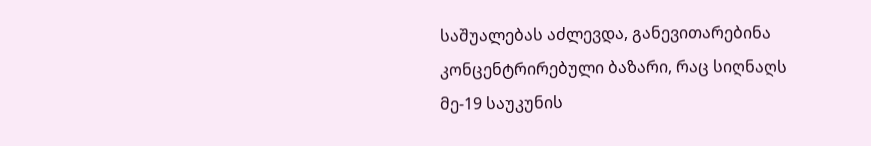საშუალებას აძლევდა, განევითარებინა კონცენტრირებული ბაზარი, რაც სიღნაღს მე-19 საუკუნის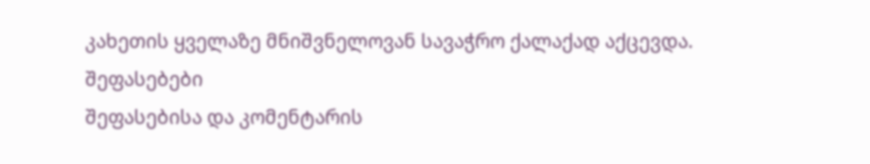კახეთის ყველაზე მნიშვნელოვან სავაჭრო ქალაქად აქცევდა.
შეფასებები
შეფასებისა და კომენტარის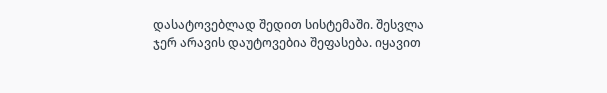დასატოვებლად შედით სისტემაში. შესვლა
ჯერ არავის დაუტოვებია შეფასება. იყავით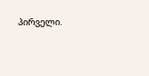პირველი.